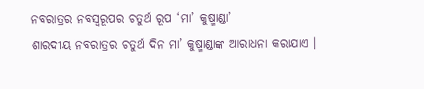ନବରାତ୍ରର ନବସ୍ୱରୂପର ଚତୁର୍ଥ ରୂପ ‘ମା’ କୁଷ୍ମାଣ୍ଡା’
ଶାରଦୀୟ ନବରାତ୍ରର ଚତୁର୍ଥ ଦିନ ମା’ କୁଷ୍ମାଣ୍ଡାଙ୍କ ଆରାଧନା କରାଯାଏ ।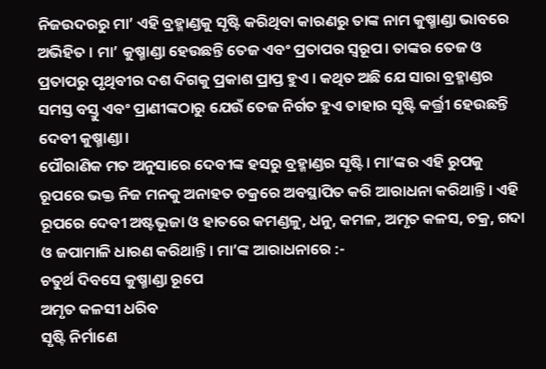ନିଜଉଦରରୁ ମା’ ଏହି ବ୍ରହ୍ମାଣ୍ଡକୁ ସୃଷ୍ଟି କରିଥିବା କାରଣରୁ ତାଙ୍କ ନାମ କୁଷ୍ମାଣ୍ଡା ଭାବରେ ଅଭିହିତ । ମା’ କୁଷ୍ମାଣ୍ଡା ହେଉଛନ୍ତି ତେଜ ଏବଂ ପ୍ରତାପର ସ୍ଵରୂପ। ତାଙ୍କର ତେଜ ଓ ପ୍ରତାପରୁ ପୃଥିବୀର ଦଶ ଦିଗକୁ ପ୍ରକାଶ ପ୍ରାପ୍ତ ହୁଏ । କଥିତ ଅଛି ଯେ ସାରା ବ୍ରହ୍ମାଣ୍ଡର ସମସ୍ତ ବସ୍ତୁ ଏବଂ ପ୍ରାଣୀଙ୍କଠାରୁ ଯେଉଁ ତେଜ ନିର୍ଗତ ହୁଏ ତାହାର ସୃଷ୍ଟି କର୍ତ୍ତ୍ରୀ ହେଉଛନ୍ତି ଦେବୀ କୁଷ୍ମାଣ୍ଡା।
ପୌରାଣିକ ମତ ଅନୁସାରେ ଦେବୀଙ୍କ ହସରୁ ବ୍ରହ୍ମାଣ୍ଡର ସୃଷ୍ଟି। ମା’ଙ୍କର ଏହି ରୁପକୁ ରୂପରେ ଭକ୍ତ ନିଜ ମନକୁ ଅନାହତ ଚକ୍ରରେ ଅବସ୍ଥାପିତ କରି ଆରାଧନା କରିଥାନ୍ତି। ଏହି ରୂପରେ ଦେବୀ ଅଷ୍ଟଭୂଜା ଓ ହାତରେ କମଣ୍ଡଳୁ, ଧନୁ, କମଳ, ଅମୃତ କଳସ, ଚକ୍ର, ଗଦା ଓ ଜପାମାଳି ଧାରଣ କରିଥାନ୍ତି। ମା’ଙ୍କ ଆରାଧନାରେ :-
ଚତୁର୍ଥ ଦିବସେ କୁଷ୍ମାଣ୍ଡା ରୂପେ
ଅମୃତ କଳସୀ ଧରିବ
ସୃଷ୍ଟି ନିର୍ମାଣେ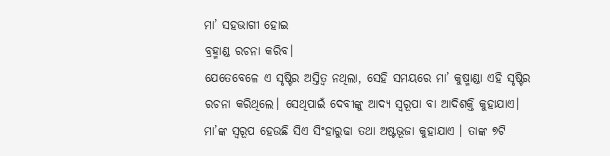ମା’ ସହଭାଗୀ ହୋଇ
ବ୍ରହ୍ମାଣ୍ଡ ରଚନା କରିବ।
ଯେତେବେଳେ ଏ ସୃଷ୍ଟିର ଅସ୍ତିତ୍ଵ ନଥିଲା, ସେହି ସମୟରେ ମା’ କୁଷ୍ମାଣ୍ଡା ଏହି ସୃଷ୍ଟିର ରଚନା କରିଥିଲେ। ସେଥିପାଇଁ ଦେବୀଙ୍କୁ ଆଦ୍ୟ ସ୍ଵରୂପା ବା ଆଦିଶକ୍ତି କୁହାଯାଏ। ମା’ଙ୍କ ସ୍ୱରୂପ ହେଉଛି ସିଏ ସିଂହାରୁଢା ତଥା ଅଷ୍ଟଭୂଜା କୁହାଯାଏ । ତାଙ୍କ ୭ଟି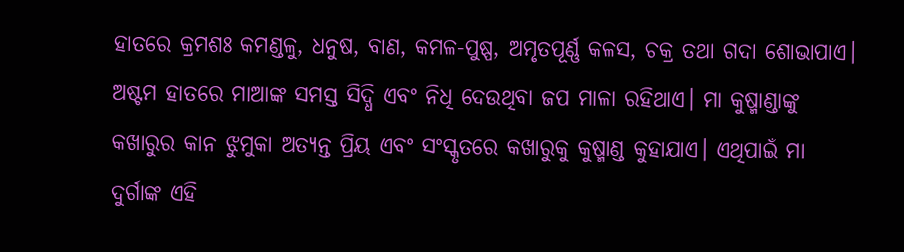ହାତରେ କ୍ରମଶଃ କମଣ୍ଡଳୁ, ଧନୁଷ, ବାଣ, କମଳ-ପୁଷ୍ପ, ଅମୃତପୂର୍ଣ୍ଣ କଳସ, ଚକ୍ର ତଥା ଗଦା ଶୋଭାପାଏ। ଅଷ୍ଟମ ହାତରେ ମାଆଙ୍କ ସମସ୍ତ ସିଦ୍ଧି ଏବଂ ନିଧି ଦେଉଥିବା ଜପ ମାଳା ରହିଥାଏ। ମା କୁଷ୍ମାଣ୍ଡାଙ୍କୁ କଖାରୁର କାନ ଝୁମୁକା ଅତ୍ୟନ୍ତ ପ୍ରିୟ ଏବଂ ସଂସ୍କୃତରେ କଖାରୁକୁ କୁଷ୍ମାଣ୍ଡ କୁହାଯାଏ। ଏଥିପାଇଁ ମା ଦୁର୍ଗାଙ୍କ ଏହି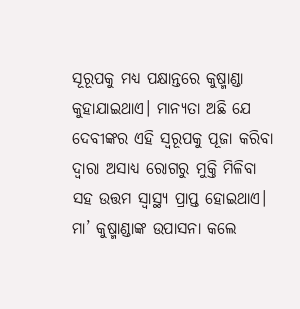ସୂରୂପକୁ ମଧ୍ୟ ପକ୍ଷାନ୍ତରେ କୁଷ୍ମାଣ୍ଡା କୁହାଯାଇଥାଏ। ମାନ୍ୟତା ଅଛି ଯେ ଦେବୀଙ୍କର ଏହି ସ୍ୱରୂପକୁ ପୂଜା କରିବା ଦ୍ୱାରା ଅସାଧ୍ୟ ରୋଗରୁ ମୁକ୍ତି ମିଳିବା ସହ ଉତ୍ତମ ସ୍ୱାସ୍ଥ୍ୟ ପ୍ରାପ୍ତ ହୋଇଥାଏ।
ମା’ କୁଷ୍ମାଣ୍ଡାଙ୍କ ଉପାସନା କଲେ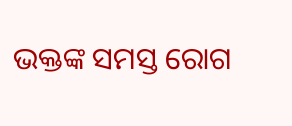ଭକ୍ତଙ୍କ ସମସ୍ତ ରୋଗ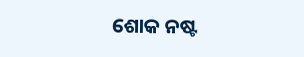ଶୋକ ନଷ୍ଟ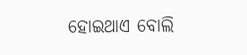ହୋଇଥାଏ ବୋଲି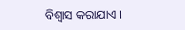ବିଶ୍ୱାସ କରାଯାଏ ।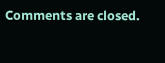Comments are closed.